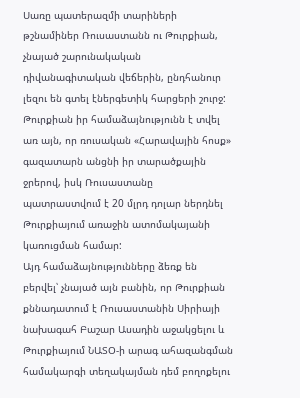Սառը պատերազմի տարիների թշնամիներ Ռուսաստանն ու Թուրքիան, չնայած շարունակական դիվանագիտական վեճերին, ընդհանուր լեզու են գտել էներգետիկ հարցերի շուրջ: Թուրքիան իր համաձայնությունն է տվել առ այն, որ ռուսական «Հարավային հոսք» գազատարն անցնի իր տարածքային ջրերով, իսկ Ռուսաստանը պատրաստվում է 20 մլրդ դոլար ներդնել Թուրքիայում առաջին ատոմակայանի կառուցման համար:
Այդ համաձայնությունները ձեռք են բերվել՝ չնայած այն բանին, որ Թուրքիան քննադատում է Ռուսաստանին Սիրիայի նախագահ Բաշար Ասադին աջակցելու և Թուրքիայում ՆԱՏՕ-ի արագ ահազանգման համակարգի տեղակայման դեմ բողոքելու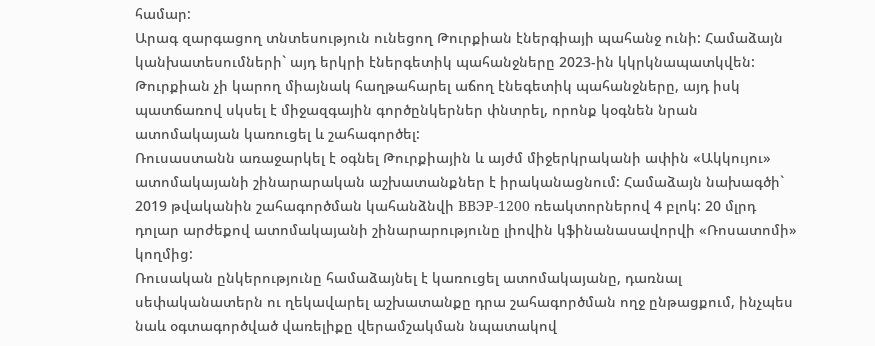համար:
Արագ զարգացող տնտեսություն ունեցող Թուրքիան էներգիայի պահանջ ունի: Համաձայն կանխատեսումների` այդ երկրի էներգետիկ պահանջները 2023-ին կկրկնապատկվեն: Թուրքիան չի կարող միայնակ հաղթահարել աճող էնեգետիկ պահանջները, այդ իսկ պատճառով սկսել է միջազգային գործընկերներ փնտրել, որոնք կօգնեն նրան ատոմակայան կառուցել և շահագործել:
Ռուսաստանն առաջարկել է օգնել Թուրքիային և այժմ միջերկրականի ափին «Ակկույու» ատոմակայանի շինարարական աշխատանքներ է իրականացնում: Համաձայն նախագծի` 2019 թվականին շահագործման կահանձնվի ВВЭР-1200 ռեակտորներով 4 բլոկ: 20 մլրդ դոլար արժեքով ատոմակայանի շինարարությունը լիովին կֆինանասավորվի «Ռոսատոմի» կողմից:
Ռուսական ընկերությունը համաձայնել է կառուցել ատոմակայանը, դառնալ սեփականատերն ու ղեկավարել աշխատանքը դրա շահագործման ողջ ընթացքում, ինչպես նաև օգտագործված վառելիքը վերամշակման նպատակով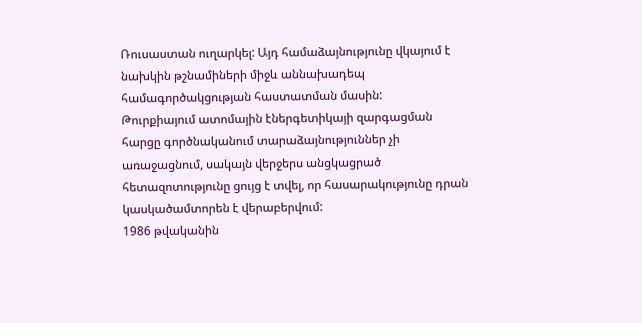Ռուսաստան ուղարկել: Այդ համաձայնությունը վկայում է նախկին թշնամիների միջև աննախադեպ համագործակցության հաստատման մասին:
Թուրքիայում ատոմային էներգետիկայի զարգացման հարցը գործնականում տարաձայնություններ չի առաջացնում, սակայն վերջերս անցկացրած հետազոտությունը ցույց է տվել, որ հասարակությունը դրան կասկածամտորեն է վերաբերվում:
1986 թվականին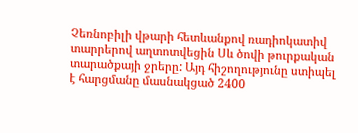Չեռնոբիլի վթարի հետևանքով ռադիոկատիվ տարրերով աղտոտվեցին Սև ծովի թուրքական տարածքայի ջրերը: Այդ հիշողությունը ստիպել է հարցմանը մասնակցած 2400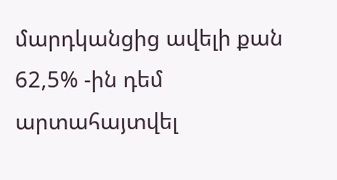մարդկանցից ավելի քան 62,5% -ին դեմ արտահայտվել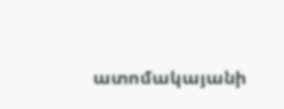ատոմակայանի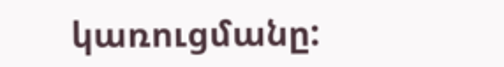կառուցմանը: